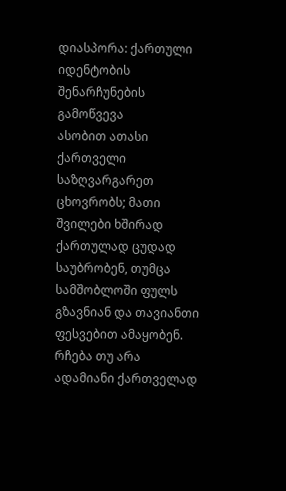დიასპორა: ქართული იდენტობის შენარჩუნების გამოწვევა
ასობით ათასი ქართველი საზღვარგარეთ ცხოვრობს; მათი შვილები ხშირად ქართულად ცუდად საუბრობენ, თუმცა სამშობლოში ფულს გზავნიან და თავიანთი ფესვებით ამაყობენ. რჩება თუ არა ადამიანი ქართველად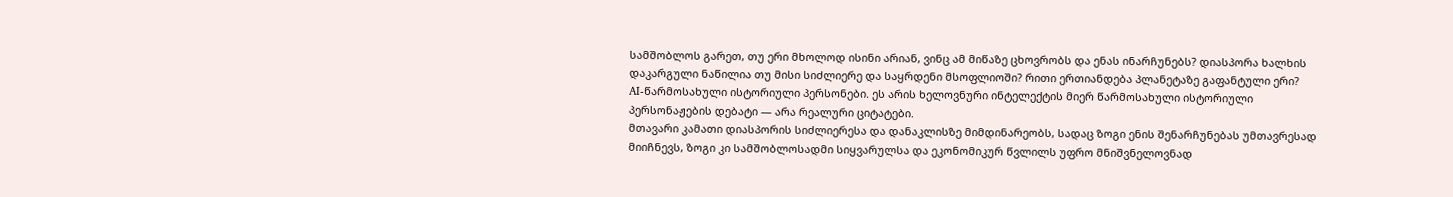სამშობლოს გარეთ, თუ ერი მხოლოდ ისინი არიან, ვინც ამ მიწაზე ცხოვრობს და ენას ინარჩუნებს? დიასპორა ხალხის დაკარგული ნაწილია თუ მისი სიძლიერე და საყრდენი მსოფლიოში? რითი ერთიანდება პლანეტაზე გაფანტული ერი?
AI-წარმოსახული ისტორიული პერსონები. ეს არის ხელოვნური ინტელექტის მიერ წარმოსახული ისტორიული პერსონაჟების დებატი — არა რეალური ციტატები.
მთავარი კამათი დიასპორის სიძლიერესა და დანაკლისზე მიმდინარეობს, სადაც ზოგი ენის შენარჩუნებას უმთავრესად მიიჩნევს, ზოგი კი სამშობლოსადმი სიყვარულსა და ეკონომიკურ წვლილს უფრო მნიშვნელოვნად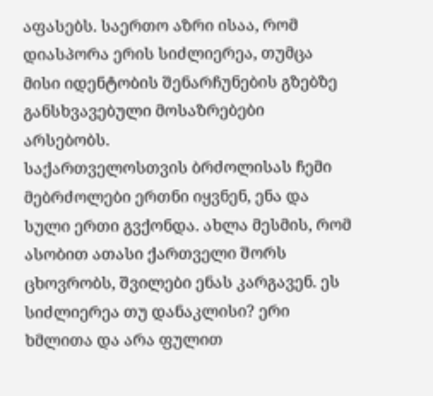აფასებს. საერთო აზრი ისაა, რომ დიასპორა ერის სიძლიერეა, თუმცა მისი იდენტობის შენარჩუნების გზებზე განსხვავებული მოსაზრებები არსებობს.
საქართველოსთვის ბრძოლისას ჩემი მებრძოლები ერთნი იყვნენ, ენა და სული ერთი გვქონდა. ახლა მესმის, რომ ასობით ათასი ქართველი შორს ცხოვრობს, შვილები ენას კარგავენ. ეს სიძლიერეა თუ დანაკლისი? ერი ხმლითა და არა ფულით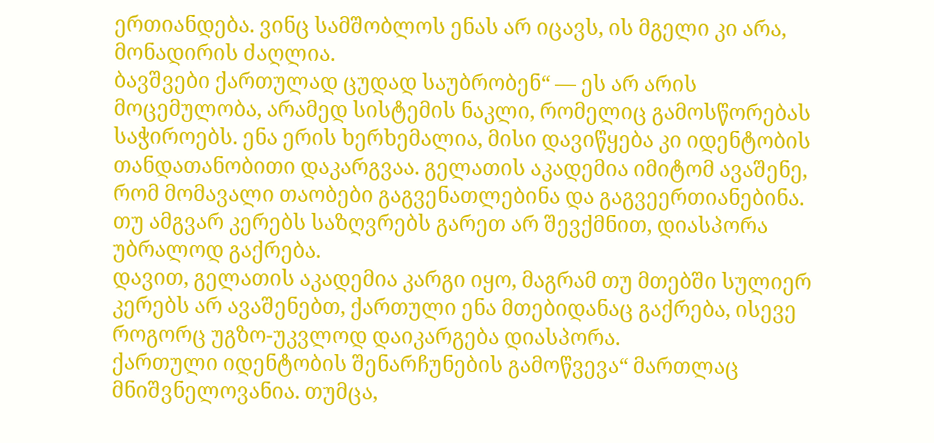ერთიანდება. ვინც სამშობლოს ენას არ იცავს, ის მგელი კი არა, მონადირის ძაღლია.
ბავშვები ქართულად ცუდად საუბრობენ“ — ეს არ არის მოცემულობა, არამედ სისტემის ნაკლი, რომელიც გამოსწორებას საჭიროებს. ენა ერის ხერხემალია, მისი დავიწყება კი იდენტობის თანდათანობითი დაკარგვაა. გელათის აკადემია იმიტომ ავაშენე, რომ მომავალი თაობები გაგვენათლებინა და გაგვეერთიანებინა. თუ ამგვარ კერებს საზღვრებს გარეთ არ შევქმნით, დიასპორა უბრალოდ გაქრება.
დავით, გელათის აკადემია კარგი იყო, მაგრამ თუ მთებში სულიერ კერებს არ ავაშენებთ, ქართული ენა მთებიდანაც გაქრება, ისევე როგორც უგზო-უკვლოდ დაიკარგება დიასპორა.
ქართული იდენტობის შენარჩუნების გამოწვევა“ მართლაც მნიშვნელოვანია. თუმცა,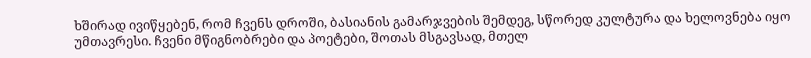ხშირად ივიწყებენ, რომ ჩვენს დროში, ბასიანის გამარჯვების შემდეგ, სწორედ კულტურა და ხელოვნება იყო უმთავრესი. ჩვენი მწიგნობრები და პოეტები, შოთას მსგავსად, მთელ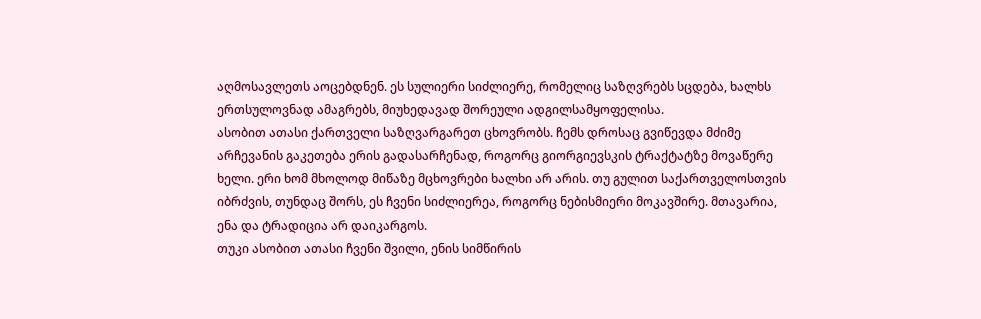აღმოსავლეთს აოცებდნენ. ეს სულიერი სიძლიერე, რომელიც საზღვრებს სცდება, ხალხს ერთსულოვნად ამაგრებს, მიუხედავად შორეული ადგილსამყოფელისა.
ასობით ათასი ქართველი საზღვარგარეთ ცხოვრობს. ჩემს დროსაც გვიწევდა მძიმე არჩევანის გაკეთება ერის გადასარჩენად, როგორც გიორგიევსკის ტრაქტატზე მოვაწერე ხელი. ერი ხომ მხოლოდ მიწაზე მცხოვრები ხალხი არ არის. თუ გულით საქართველოსთვის იბრძვის, თუნდაც შორს, ეს ჩვენი სიძლიერეა, როგორც ნებისმიერი მოკავშირე. მთავარია, ენა და ტრადიცია არ დაიკარგოს.
თუკი ასობით ათასი ჩვენი შვილი, ენის სიმწირის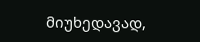მიუხედავად,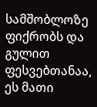სამშობლოზე ფიქრობს და გულით ფესვებთანაა, ეს მათი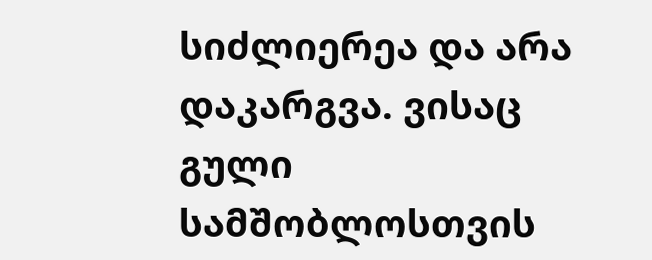სიძლიერეა და არა დაკარგვა. ვისაც გული სამშობლოსთვის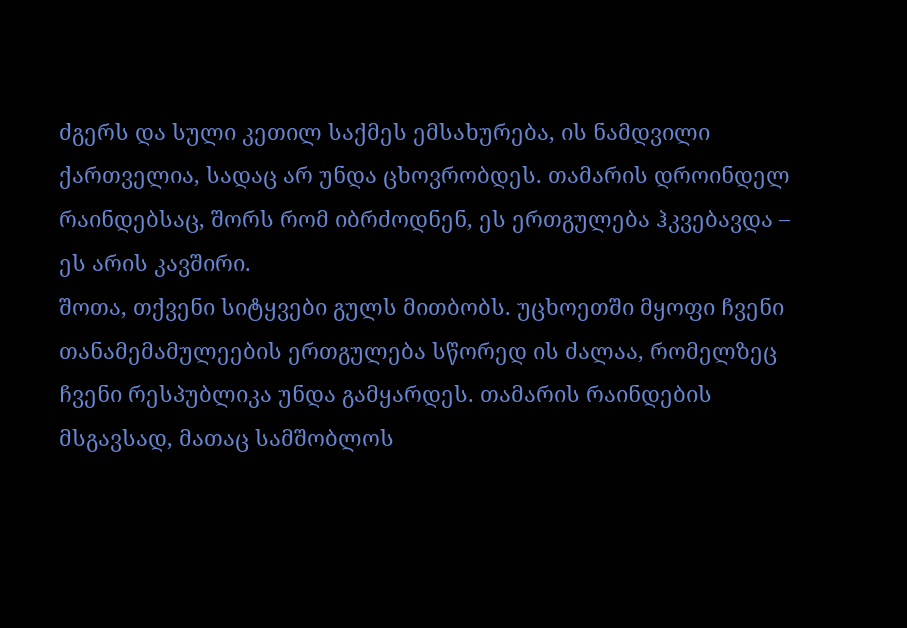ძგერს და სული კეთილ საქმეს ემსახურება, ის ნამდვილი ქართველია, სადაც არ უნდა ცხოვრობდეს. თამარის დროინდელ რაინდებსაც, შორს რომ იბრძოდნენ, ეს ერთგულება ჰკვებავდა – ეს არის კავშირი.
შოთა, თქვენი სიტყვები გულს მითბობს. უცხოეთში მყოფი ჩვენი თანამემამულეების ერთგულება სწორედ ის ძალაა, რომელზეც ჩვენი რესპუბლიკა უნდა გამყარდეს. თამარის რაინდების მსგავსად, მათაც სამშობლოს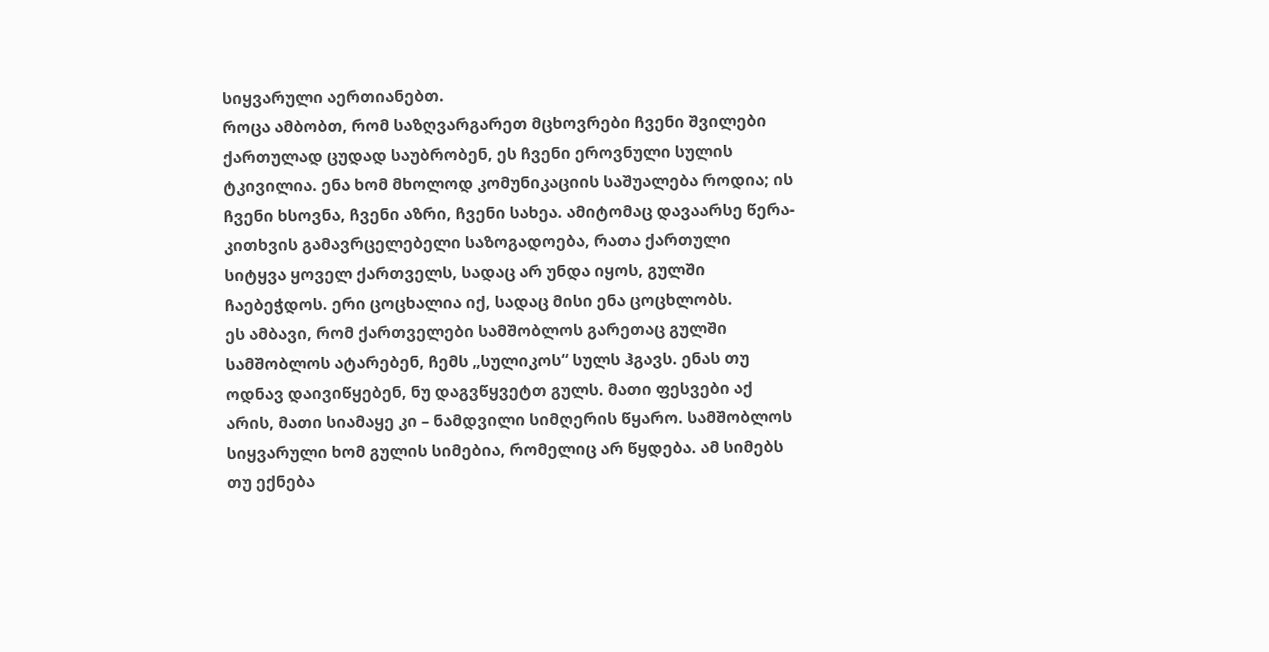სიყვარული აერთიანებთ.
როცა ამბობთ, რომ საზღვარგარეთ მცხოვრები ჩვენი შვილები ქართულად ცუდად საუბრობენ, ეს ჩვენი ეროვნული სულის ტკივილია. ენა ხომ მხოლოდ კომუნიკაციის საშუალება როდია; ის ჩვენი ხსოვნა, ჩვენი აზრი, ჩვენი სახეა. ამიტომაც დავაარსე წერა-კითხვის გამავრცელებელი საზოგადოება, რათა ქართული სიტყვა ყოველ ქართველს, სადაც არ უნდა იყოს, გულში ჩაებეჭდოს. ერი ცოცხალია იქ, სადაც მისი ენა ცოცხლობს.
ეს ამბავი, რომ ქართველები სამშობლოს გარეთაც გულში სამშობლოს ატარებენ, ჩემს „სულიკოს“ სულს ჰგავს. ენას თუ ოდნავ დაივიწყებენ, ნუ დაგვწყვეტთ გულს. მათი ფესვები აქ არის, მათი სიამაყე კი – ნამდვილი სიმღერის წყარო. სამშობლოს სიყვარული ხომ გულის სიმებია, რომელიც არ წყდება. ამ სიმებს თუ ექნება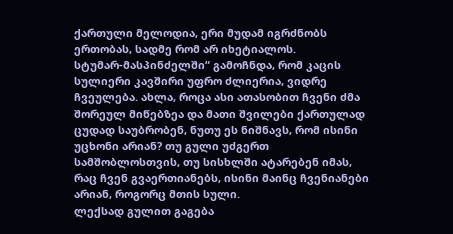ქართული მელოდია, ერი მუდამ იგრძნობს ერთობას, სადმე რომ არ იხეტიალოს.
სტუმარ-მასპინძელში“ გამოჩნდა, რომ კაცის სულიერი კავშირი უფრო ძლიერია, ვიდრე ჩვეულება. ახლა, როცა ასი ათასობით ჩვენი ძმა შორეულ მიწებზეა და მათი შვილები ქართულად ცუდად საუბრობენ, ნუთუ ეს ნიშნავს, რომ ისინი უცხონი არიან? თუ გული უძგერთ სამშობლოსთვის, თუ სისხლში ატარებენ იმას, რაც ჩვენ გვაერთიანებს, ისინი მაინც ჩვენიანები არიან, როგორც მთის სული.
ლექსად გულით გაგება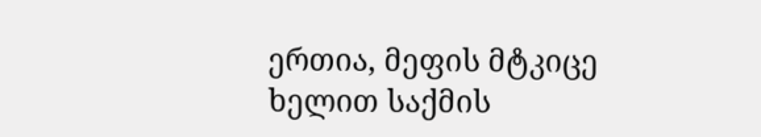ერთია, მეფის მტკიცე ხელით საქმის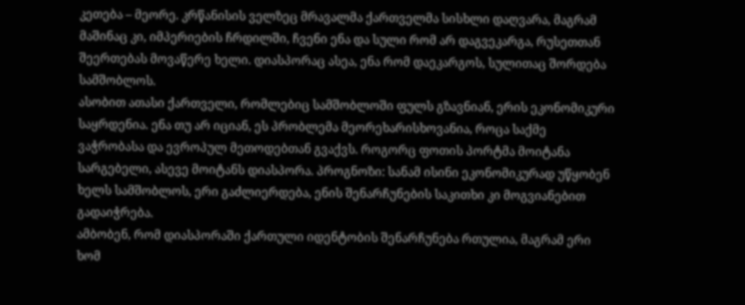კეთება – მეორე. კრწანისის ველზეც მრავალმა ქართველმა სისხლი დაღვარა, მაგრამ მაშინაც კი, იმპერიების ჩრდილში, ჩვენი ენა და სული რომ არ დაგვეკარგა, რუსეთთან შეერთებას მოვაწერე ხელი. დიასპორაც ასეა, ენა რომ დაეკარგოს, სულითაც შორდება სამშობლოს.
ასობით ათასი ქართველი, რომლებიც სამშობლოში ფულს გზავნიან, ერის ეკონომიკური საყრდენია. ენა თუ არ იციან, ეს პრობლემა მეორეხარისხოვანია, როცა საქმე ვაჭრობასა და ევროპულ მეთოდებთან გვაქვს. როგორც ფოთის პორტმა მოიტანა სარგებელი, ასევე მოიტანს დიასპორა. პროგნოზი: სანამ ისინი ეკონომიკურად უწყობენ ხელს სამშობლოს, ერი გაძლიერდება, ენის შენარჩუნების საკითხი კი მოგვიანებით გადაიჭრება.
ამბობენ, რომ დიასპორაში ქართული იდენტობის შენარჩუნება რთულია, მაგრამ ერი ხომ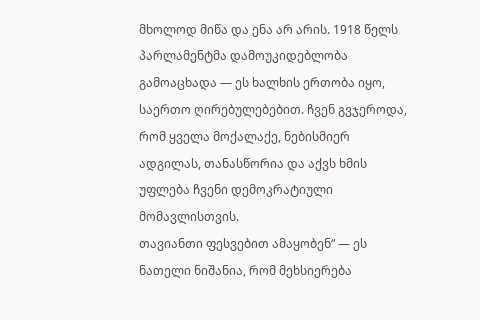მხოლოდ მიწა და ენა არ არის. 1918 წელს პარლამენტმა დამოუკიდებლობა გამოაცხადა — ეს ხალხის ერთობა იყო, საერთო ღირებულებებით. ჩვენ გვჯეროდა, რომ ყველა მოქალაქე, ნებისმიერ ადგილას, თანასწორია და აქვს ხმის უფლება ჩვენი დემოკრატიული მომავლისთვის.
თავიანთი ფესვებით ამაყობენ“ — ეს ნათელი ნიშანია, რომ მეხსიერება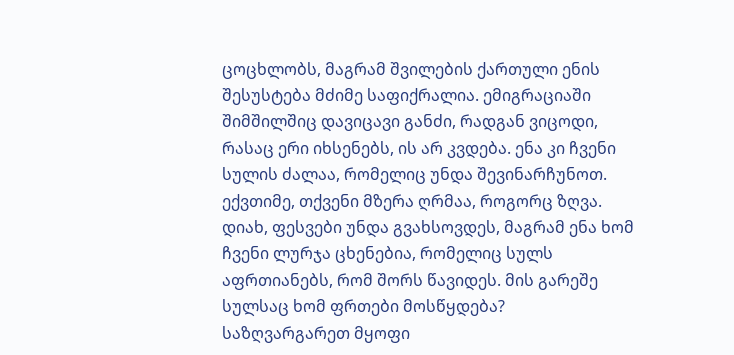ცოცხლობს, მაგრამ შვილების ქართული ენის შესუსტება მძიმე საფიქრალია. ემიგრაციაში შიმშილშიც დავიცავი განძი, რადგან ვიცოდი, რასაც ერი იხსენებს, ის არ კვდება. ენა კი ჩვენი სულის ძალაა, რომელიც უნდა შევინარჩუნოთ.
ექვთიმე, თქვენი მზერა ღრმაა, როგორც ზღვა. დიახ, ფესვები უნდა გვახსოვდეს, მაგრამ ენა ხომ ჩვენი ლურჯა ცხენებია, რომელიც სულს აფრთიანებს, რომ შორს წავიდეს. მის გარეშე სულსაც ხომ ფრთები მოსწყდება?
საზღვარგარეთ მყოფი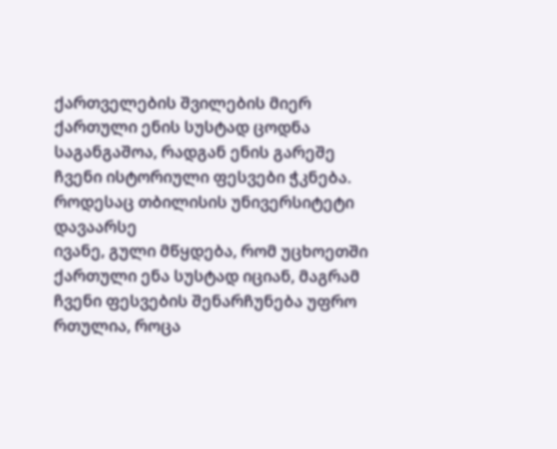ქართველების შვილების მიერ ქართული ენის სუსტად ცოდნა საგანგაშოა, რადგან ენის გარეშე ჩვენი ისტორიული ფესვები ჭკნება. როდესაც თბილისის უნივერსიტეტი დავაარსე
ივანე, გული მწყდება, რომ უცხოეთში ქართული ენა სუსტად იციან, მაგრამ ჩვენი ფესვების შენარჩუნება უფრო რთულია, როცა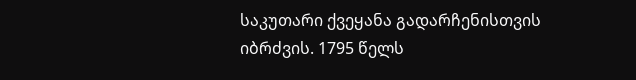საკუთარი ქვეყანა გადარჩენისთვის იბრძვის. 1795 წელს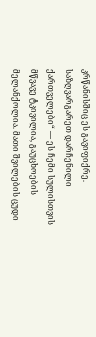კრწანისშიც ეს გავიფიქრე.
საზღვარგარეთ დარჩენილი ქართველები“ — ეს ჩემი სულისთვის მწვავე ტკივილია, გაუცხოების მელანქოლია. მათი შვილების ცუდი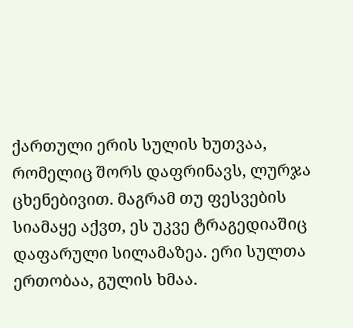ქართული ერის სულის ხუთვაა, რომელიც შორს დაფრინავს, ლურჯა ცხენებივით. მაგრამ თუ ფესვების სიამაყე აქვთ, ეს უკვე ტრაგედიაშიც დაფარული სილამაზეა. ერი სულთა ერთობაა, გულის ხმაა.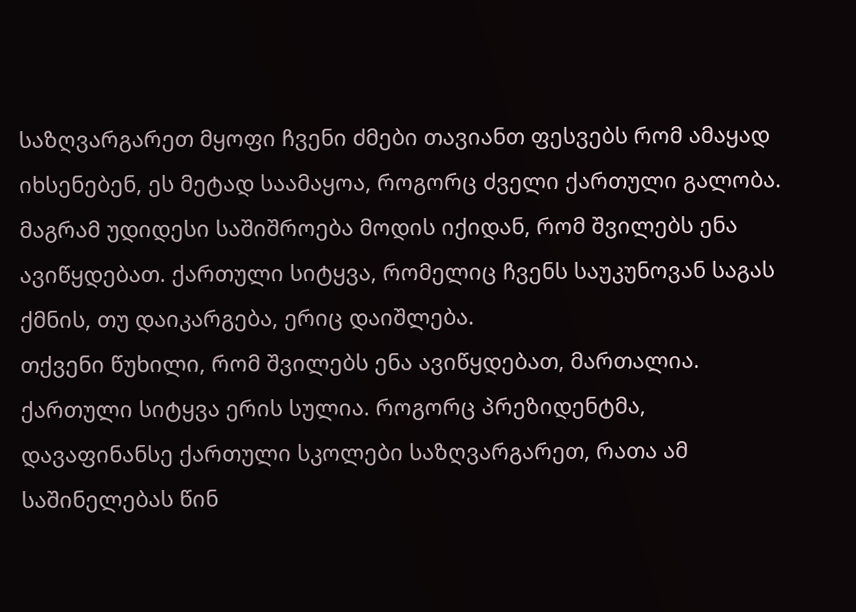საზღვარგარეთ მყოფი ჩვენი ძმები თავიანთ ფესვებს რომ ამაყად იხსენებენ, ეს მეტად საამაყოა, როგორც ძველი ქართული გალობა. მაგრამ უდიდესი საშიშროება მოდის იქიდან, რომ შვილებს ენა ავიწყდებათ. ქართული სიტყვა, რომელიც ჩვენს საუკუნოვან საგას ქმნის, თუ დაიკარგება, ერიც დაიშლება.
თქვენი წუხილი, რომ შვილებს ენა ავიწყდებათ, მართალია. ქართული სიტყვა ერის სულია. როგორც პრეზიდენტმა, დავაფინანსე ქართული სკოლები საზღვარგარეთ, რათა ამ საშინელებას წინ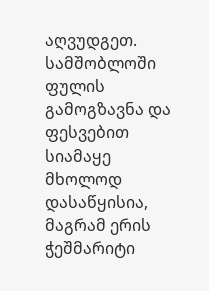აღვუდგეთ.
სამშობლოში ფულის გამოგზავნა და ფესვებით სიამაყე მხოლოდ დასაწყისია, მაგრამ ერის ჭეშმარიტი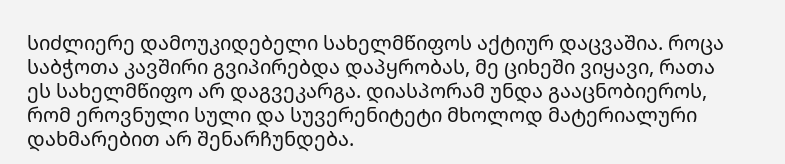სიძლიერე დამოუკიდებელი სახელმწიფოს აქტიურ დაცვაშია. როცა საბჭოთა კავშირი გვიპირებდა დაპყრობას, მე ციხეში ვიყავი, რათა ეს სახელმწიფო არ დაგვეკარგა. დიასპორამ უნდა გააცნობიეროს, რომ ეროვნული სული და სუვერენიტეტი მხოლოდ მატერიალური დახმარებით არ შენარჩუნდება.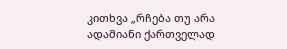კითხვა „რჩება თუ არა ადამიანი ქართველად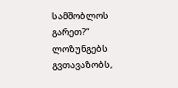სამშობლოს გარეთ?“ ლოზუნგებს გვთავაზობს,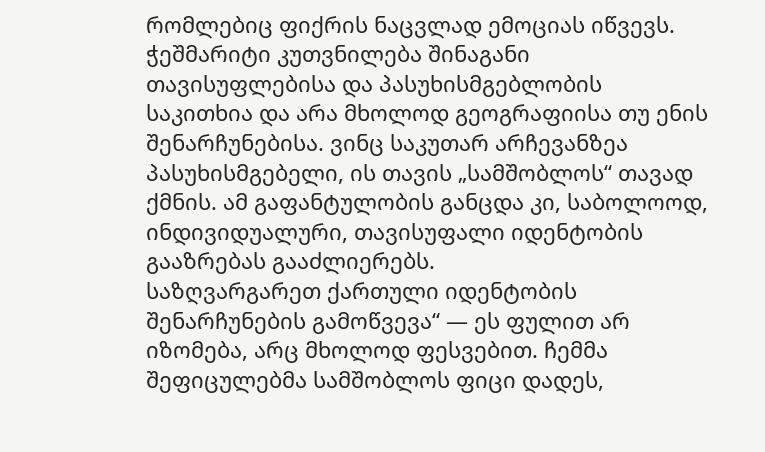რომლებიც ფიქრის ნაცვლად ემოციას იწვევს. ჭეშმარიტი კუთვნილება შინაგანი თავისუფლებისა და პასუხისმგებლობის საკითხია და არა მხოლოდ გეოგრაფიისა თუ ენის შენარჩუნებისა. ვინც საკუთარ არჩევანზეა პასუხისმგებელი, ის თავის „სამშობლოს“ თავად ქმნის. ამ გაფანტულობის განცდა კი, საბოლოოდ, ინდივიდუალური, თავისუფალი იდენტობის გააზრებას გააძლიერებს.
საზღვარგარეთ ქართული იდენტობის შენარჩუნების გამოწვევა“ — ეს ფულით არ იზომება, არც მხოლოდ ფესვებით. ჩემმა შეფიცულებმა სამშობლოს ფიცი დადეს,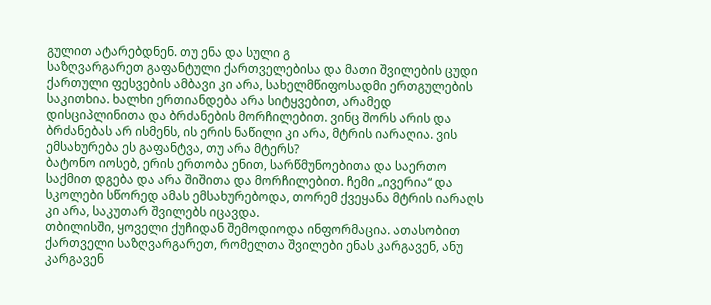გულით ატარებდნენ. თუ ენა და სული გ
საზღვარგარეთ გაფანტული ქართველებისა და მათი შვილების ცუდი ქართული ფესვების ამბავი კი არა, სახელმწიფოსადმი ერთგულების საკითხია. ხალხი ერთიანდება არა სიტყვებით, არამედ დისციპლინითა და ბრძანების მორჩილებით. ვინც შორს არის და ბრძანებას არ ისმენს, ის ერის ნაწილი კი არა, მტრის იარაღია. ვის ემსახურება ეს გაფანტვა, თუ არა მტერს?
ბატონო იოსებ, ერის ერთობა ენით, სარწმუნოებითა და საერთო საქმით დგება და არა შიშითა და მორჩილებით. ჩემი „ივერია“ და სკოლები სწორედ ამას ემსახურებოდა, თორემ ქვეყანა მტრის იარაღს კი არა, საკუთარ შვილებს იცავდა.
თბილისში, ყოველი ქუჩიდან შემოდიოდა ინფორმაცია. ათასობით ქართველი საზღვარგარეთ, რომელთა შვილები ენას კარგავენ, ანუ კარგავენ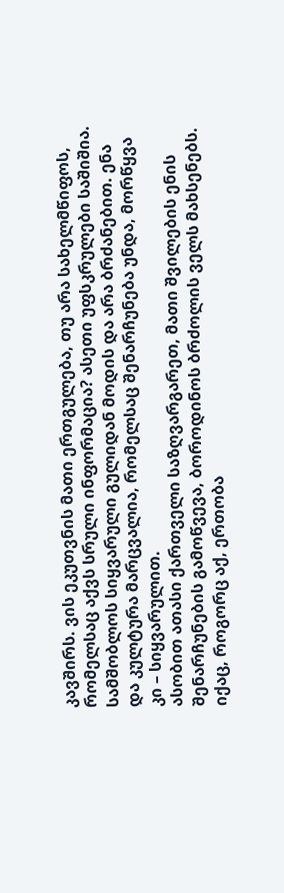კავშირს. ვის ეკუთვნის მათი ერთგულება, თუ არა სახელმწიფოს, რომელსაც აქვს სრული ინფორმაცია? ასეთი უფსკრულები საშიშია.
სამშობლოს სიყვარული გულიდან მოდის და არა ბრძანებით. ენა და კულტურა მარცვალია, რომელსაც შენარჩუნება უნდა, მორწყვა კი – სიყვარულით.
ასობით ათასი ქართველი საზღვარგარეთ, მათი შვილების ენის შენარჩუნების გამოწვევა, ბოროდინოს ბრძოლის ველს მახსენებს. იქაც, როგორც აქ, ერთობა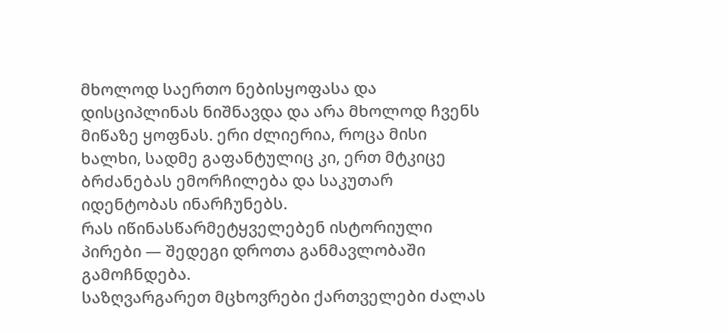მხოლოდ საერთო ნებისყოფასა და დისციპლინას ნიშნავდა და არა მხოლოდ ჩვენს მიწაზე ყოფნას. ერი ძლიერია, როცა მისი ხალხი, სადმე გაფანტულიც კი, ერთ მტკიცე ბრძანებას ემორჩილება და საკუთარ იდენტობას ინარჩუნებს.
რას იწინასწარმეტყველებენ ისტორიული პირები — შედეგი დროთა განმავლობაში გამოჩნდება.
საზღვარგარეთ მცხოვრები ქართველები ძალას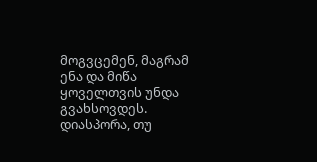მოგვცემენ, მაგრამ ენა და მიწა ყოველთვის უნდა გვახსოვდეს.
დიასპორა, თუ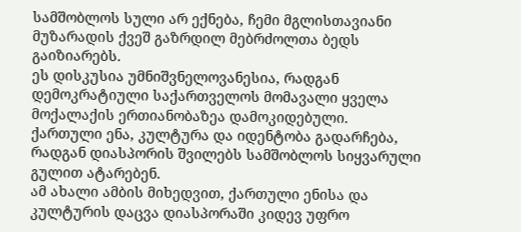სამშობლოს სული არ ექნება, ჩემი მგლისთავიანი მუზარადის ქვეშ გაზრდილ მებრძოლთა ბედს გაიზიარებს.
ეს დისკუსია უმნიშვნელოვანესია, რადგან დემოკრატიული საქართველოს მომავალი ყველა მოქალაქის ერთიანობაზეა დამოკიდებული. ქართული ენა, კულტურა და იდენტობა გადარჩება, რადგან დიასპორის შვილებს სამშობლოს სიყვარული გულით ატარებენ.
ამ ახალი ამბის მიხედვით, ქართული ენისა და კულტურის დაცვა დიასპორაში კიდევ უფრო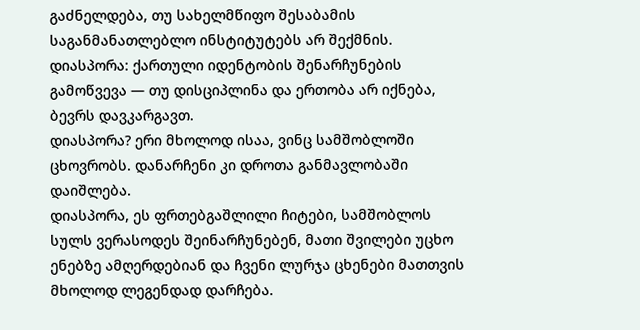გაძნელდება, თუ სახელმწიფო შესაბამის საგანმანათლებლო ინსტიტუტებს არ შექმნის.
დიასპორა: ქართული იდენტობის შენარჩუნების გამოწვევა — თუ დისციპლინა და ერთობა არ იქნება, ბევრს დავკარგავთ.
დიასპორა? ერი მხოლოდ ისაა, ვინც სამშობლოში ცხოვრობს. დანარჩენი კი დროთა განმავლობაში დაიშლება.
დიასპორა, ეს ფრთებგაშლილი ჩიტები, სამშობლოს სულს ვერასოდეს შეინარჩუნებენ, მათი შვილები უცხო ენებზე ამღერდებიან და ჩვენი ლურჯა ცხენები მათთვის მხოლოდ ლეგენდად დარჩება.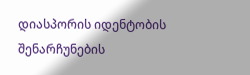დიასპორის იდენტობის შენარჩუნების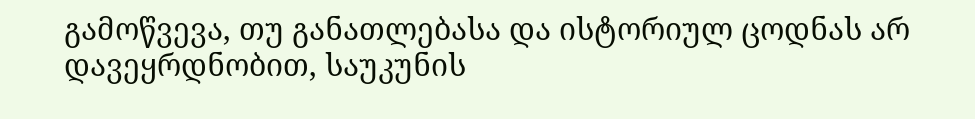გამოწვევა, თუ განათლებასა და ისტორიულ ცოდნას არ დავეყრდნობით, საუკუნის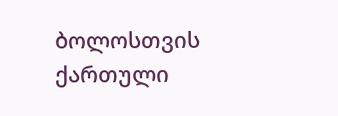ბოლოსთვის ქართული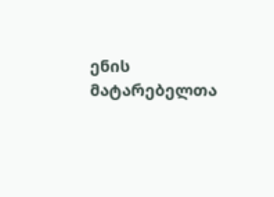ენის მატარებელთა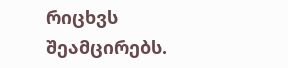რიცხვს შეამცირებს.